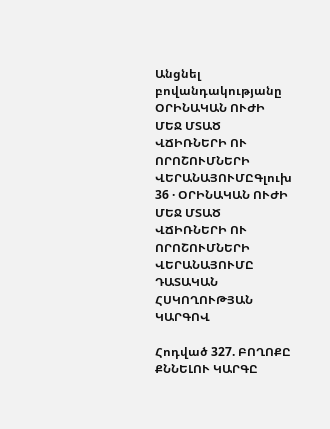Անցնել բովանդակությանը
ՕՐԻՆԱԿԱՆ ՈՒԺԻ ՄԵՋ ՄՏԱԾ ՎՃԻՌՆԵՐԻ ՈՒ ՈՐՈՇՈՒՄՆԵՐԻ ՎԵՐԱՆԱՅՈՒՄԸԳլուխ 36 · ՕՐԻՆԱԿԱՆ ՈՒԺԻ ՄԵՋ ՄՏԱԾ ՎՃԻՌՆԵՐԻ ՈՒ ՈՐՈՇՈՒՄՆԵՐԻ ՎԵՐԱՆԱՅՈՒՄԸ ԴԱՏԱԿԱՆ ՀՍԿՈՂՈՒԹՅԱՆ ԿԱՐԳՈՎ

Հոդված 327. ԲՈՂՈՔԸ ՔՆՆԵԼՈՒ ԿԱՐԳԸ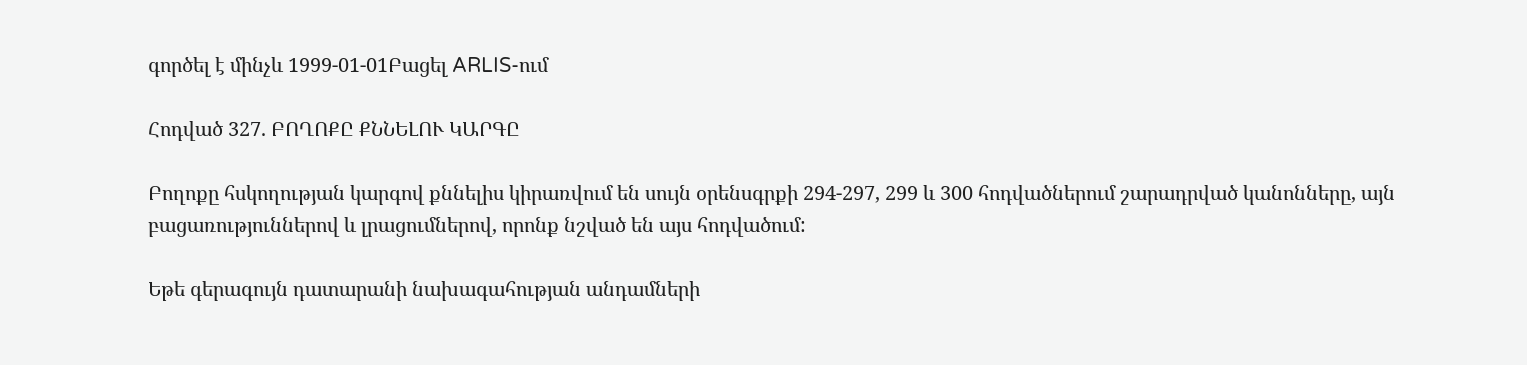գործել է մինչև 1999-01-01Բացել ARLIS-ում

Հոդված 327. ԲՈՂՈՔԸ ՔՆՆԵԼՈՒ ԿԱՐԳԸ

Բողոքը հսկողության կարգով քննելիս կիրառվում են սույն օրենսգրքի 294-297, 299 և 300 հոդվածներում շարադրված կանոնները, այն բացառություններով և լրացումներով, որոնք նշված են այս հոդվածում:

Եթե գերագույն դատարանի նախագահության անդամների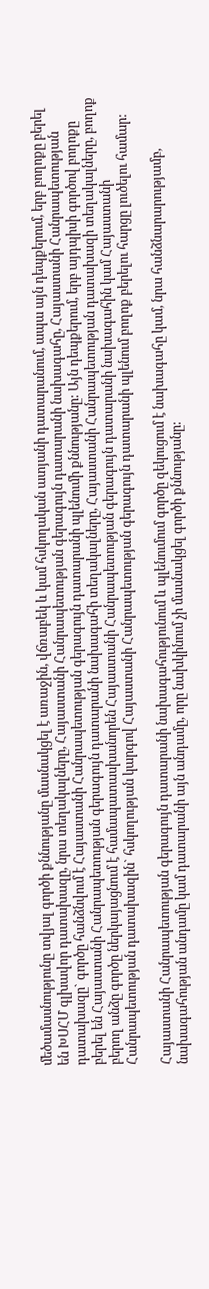մեծամասնությունը տվյալ գործի քննությանը մասնակցել է առաջին, վճռաբեկ և կամ հսկողական ատյանի դատարանում, ապա այն դեպքերում, երբ բողոքը բերել են ԽՍՀՄ գլխավոր դատախազը, նրա տեղակալները, Հայաստանի Հանրապետության գերագույն դատարանի նախագահը, Հայաստանի Հանրապետության դատախազը` գործը հանձնվում է Հայաստանի Հանրապետության գերագույն դատարանի պլենումի քննությանը: Այն դեպքերում, երբ այդպիսի գործով բողոքը բերել են Հայաստանի Հանրապետության գերագույն դատարանի նախագահի տեղակալները, Հայաստանի Հանրապետության դատախազի տեղակալները, բողոք բերող անձը գործը ներկայացնում է համապատասխանորեն Հայաստանի Հանրապետության գերագույն դատարանի նախագահին կամ Հայաստանի Հանրապետության դատախազին` հսկողության կարգով Հայաստանի Հանրապետության գերագույն դատարանի պլենում բողոք բերելու հարցը լուծելու համար:

Հայաստանի Հանրապետության գերագույն դատարանի նախագահությունում և պլենումում գործը զեկուցում է նախագահը կամ, նրա հանձնարարությամբ, նախագահության անդամը կամ դատարանի այն անդամը, որը նախկինում չի մասնակցել գործի քննությանը: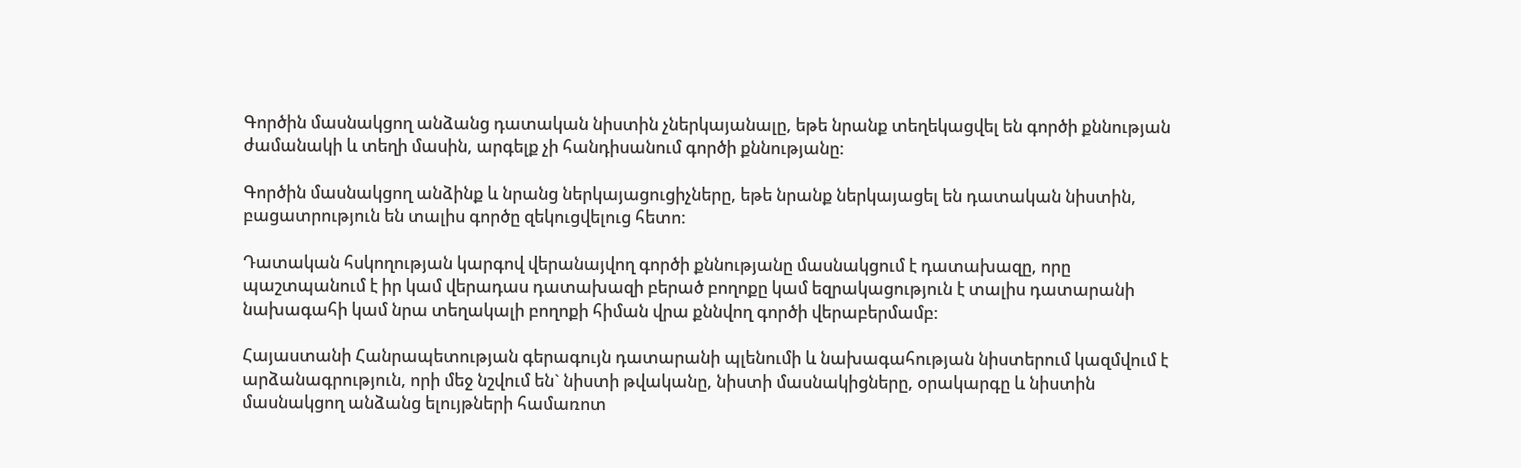Գործին մասնակցող անձանց դատական նիստին չներկայանալը, եթե նրանք տեղեկացվել են գործի քննության ժամանակի և տեղի մասին, արգելք չի հանդիսանում գործի քննությանը:

Գործին մասնակցող անձինք և նրանց ներկայացուցիչները, եթե նրանք ներկայացել են դատական նիստին, բացատրություն են տալիս գործը զեկուցվելուց հետո:

Դատական հսկողության կարգով վերանայվող գործի քննությանը մասնակցում է դատախազը, որը պաշտպանում է իր կամ վերադաս դատախազի բերած բողոքը կամ եզրակացություն է տալիս դատարանի նախագահի կամ նրա տեղակալի բողոքի հիման վրա քննվող գործի վերաբերմամբ:

Հայաստանի Հանրապետության գերագույն դատարանի պլենումի և նախագահության նիստերում կազմվում է արձանագրություն, որի մեջ նշվում են` նիստի թվականը, նիստի մասնակիցները, օրակարգը և նիստին մասնակցող անձանց ելույթների համառոտ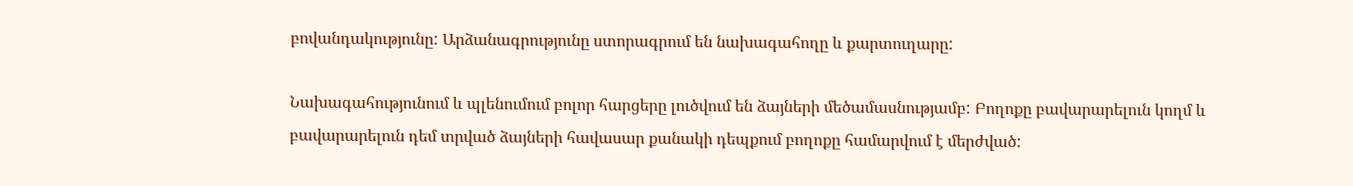բովանդակությունը: Արձանագրությունը ստորագրում են նախագահողը և քարտուղարը:

Նախագահությունում և պլենումում բոլոր հարցերը լուծվում են ձայների մեծամասնությամբ: Բողոքը բավարարելուն կողմ և բավարարելուն դեմ տրված ձայների հավասար քանակի դեպքում բողոքը համարվում է մերժված: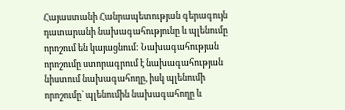Հայաստանի Հանրապետության գերագույն դատարանի նախագահությունը և պլենումը որոշում են կայացնում: Նախագահության որոշումը ստորագրում է նախագահության նիստում նախագահողը, իսկ պլենումի որոշումը` պլենումին նախագահողը և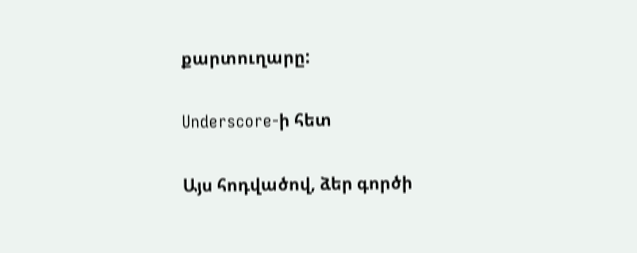քարտուղարը:

Underscore-ի հետ

Այս հոդվածով, ձեր գործի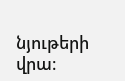նյութերի վրա։